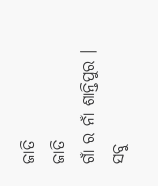ଜାତି
ଜାତି
ଗାଁ ର ନାଁ ଶାନ୍ତିପୁର । ସବୁ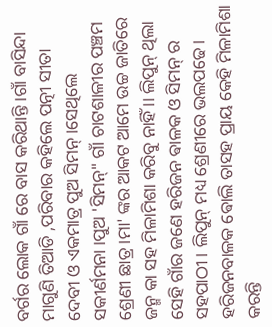ବର୍ଗର ଲୋକ ଗାଁ ରେ ବାସ କରିଥାନ୍ତି ।ଗାଁ ବାସିନ୍ଦା ମାଗୁଣି ତିଆଡି ,ପରିବାର କହିଲେ ପତ୍ନୀ ସୀତା ଦେବୀ ଓ ଏକମାତ୍ର ପୁଅ ସିମନ୍ ।ସେଥିଲେ ସକୀର୍ଣମନା ।ପୁଅ 'ସିମନ୍" ଗାଁ ଚାଟଶାଳୀର ପଞ୍ଚମ ଶ୍ରେଣୀ ଛାତ୍ର ।ମା' ଙ୍କର ଆକଟ ଆମେ ଉଚ୍ଚ ଜାତିରେ ଜନ୍ମ କା ସହ ମିଳାମିଶା କରିବୁ ନାହିଁ ।। ଲିପୁନ୍ ଥିଲା ସେହି ଗାଁର ଜଣେ ହରିଜନ ଵାଳକ ଓ ସିମନ୍ ର ସହପାଠୀ । ଲିପୁନ୍ ମଧ୍ୟ ଶ୍ରେଣୀରେ ଭଲପଢେ। ହରିଜନବାଳକ ଵୋଲି ତାସହ ପ୍ରାୟ କେହି ମିଳାମିଶା କରନ୍ତି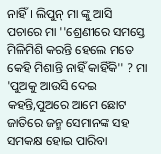ନାହିଁ। ଲିପୁନ୍ ମା ଙ୍କୁ ଆସି ପଚାରେ ମା ''ଶ୍ରେଣୀରେ ସମସ୍ତେ ମିଳିମିଶି କରନ୍ତି ହେଲେ ମତେ କେହି ମିଶାନ୍ତି ନାହିଁ କାହିଁକି'' ? ମା 'ପୁଅକୁ ଆଉସି ଦେଇ କହନ୍ତି,ପୁଅରେ ଆମେ ଛୋଟ ଜାତିରେ ଜନ୍ମ ସେମାନଙ୍କ ସହ ସମକକ୍ଷ ହୋଇ ପାରିବା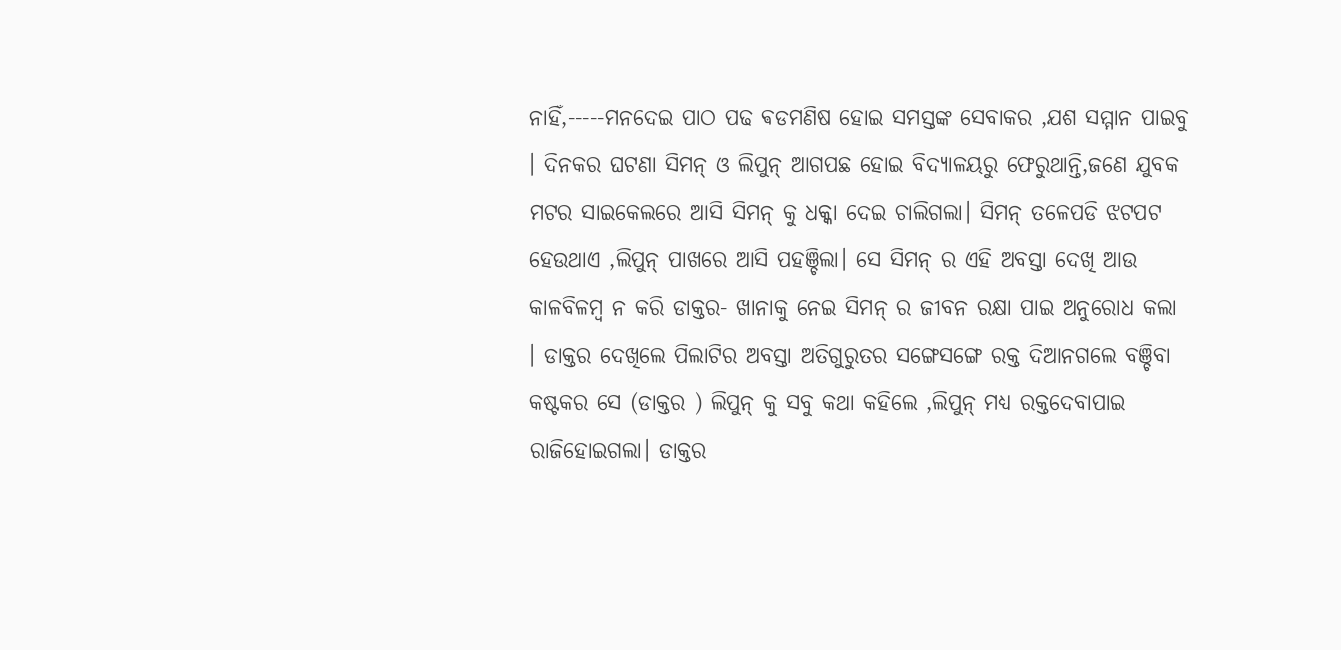ନାହିଁ,-----ମନଦେଇ ପାଠ ପଢ ଵଡମଣିଷ ହୋଇ ସମସ୍ତଙ୍କ ସେବାକର ,ଯଶ ସମ୍ମାନ ପାଇବୁ । ଦିନକର ଘଟଣା ସିମନ୍ ଓ ଲିପୁନ୍ ଆଗପଛ ହୋଇ ବିଦ୍ୟାଳୟରୁ ଫେରୁଥାନ୍ତି,ଜଣେ ଯୁବକ ମଟର ସାଇକେଲରେ ଆସି ସିମନ୍ କୁ ଧକ୍କା ଦେଇ ଚାଲିଗଲା। ସିମନ୍ ତଳେପଡି ଝଟପଟ ହେଉଥାଏ ,ଲିପୁନ୍ ପାଖରେ ଆସି ପହଞ୍ଚିଲା। ସେ ସିମନ୍ ର ଏହି ଅବସ୍ତା ଦେଖି ଆଉ କାଳବିଳମ୍ବ ନ କରି ଡାକ୍ତର- ଖାନାକୁ ନେଇ ସିମନ୍ ର ଜୀବନ ରକ୍ଷା ପାଇ ଅନୁରୋଧ କଲା । ଡାକ୍ତର ଦେଖିଲେ ପିଲାଟିର ଅବସ୍ତା ଅତିଗୁରୁତର ସଙ୍ଗେସଙ୍ଗେ ରକ୍ତ ଦିଆନଗଲେ ବଞ୍ଚିବା କଷ୍ଟକର ସେ (ଡାକ୍ତର ) ଲିପୁନ୍ କୁ ସବୁ କଥା କହିଲେ ,ଲିପୁନ୍ ମଧ୍ୟ ରକ୍ତଦେବାପାଇ ରାଜିହୋଇଗଲା। ଡାକ୍ତର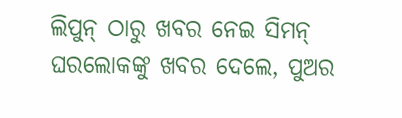ଲିପୁନ୍ ଠାରୁ ଖବର ନେଇ ସିମନ୍ ଘରଲୋକଙ୍କୁ ଖବର ଦେଲେ, ପୁଅର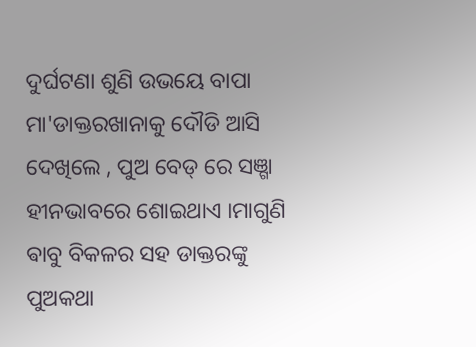ଦୁର୍ଘଟଣା ଶୁଣି ଉଭୟେ ବାପା ମା'ଡାକ୍ତରଖାନାକୁ ଦୌଡି ଆସି ଦେଖିଲେ , ପୁଅ ବେଡ୍ ରେ ସଞ୍ଗା ହୀନଭାବରେ ଶୋଇଥାଏ ।ମାଗୁଣି ଵାବୁ ବିକଳର ସହ ଡାକ୍ତରଙ୍କୁ ପୁଅକଥା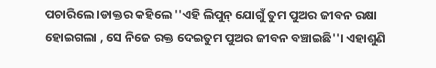ପଚାରିଲେ ।ଡାକ୍ତର କହିଲେ ''ଏହି ଲିପୁନ୍ ଯୋଗୁଁ ତୁମ ପୁଅର ଜୀବନ ରକ୍ଷା ହୋଇଗଲା , ସେ ନିଜେ ରକ୍ତ ଦେଇତୁମ ପୁଅର ଜୀବନ ବଞ୍ଚାଇଛି''। ଏହାଶୁଣି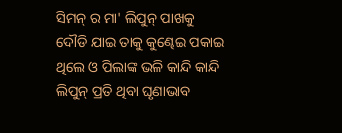ସିମନ୍ ର ମା' ଲିପୁନ୍ ପାଖକୁ ଦୌଡି ଯାଇ ତାକୁ କୁଣ୍ଢେଇ ପକାଇ ଥିଲେ ଓ ପିଲାଙ୍କ ଭଳି କାନ୍ଦି କାନ୍ଦି ଲିପୁନ୍ ପ୍ରତି ଥିବା ଘୃଣାଭାବ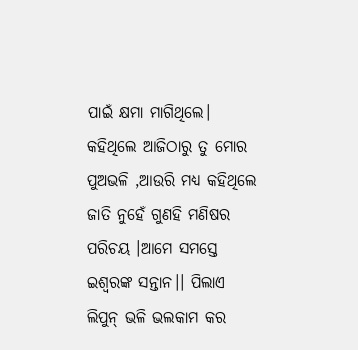ପାଇଁ କ୍ଷମା ମାଗିଥିଲେ। କହିଥିଲେ ଆଜିଠାରୁ ତୁ ମୋର ପୁଅଭଳି ,ଆଉରି ମଧ୍ୟ କହିଥିଲେ ଜାତି ନୁହେଁ ଗୁଣହି ମଣିଷର ପରିଚୟ ।ଆମେ ସମସ୍ତେ ଇଶ୍ବରଙ୍କ ସନ୍ତାନ।। ପିଲାଏ ଲିପୁନ୍ ଭଳି ଭଲକାମ କର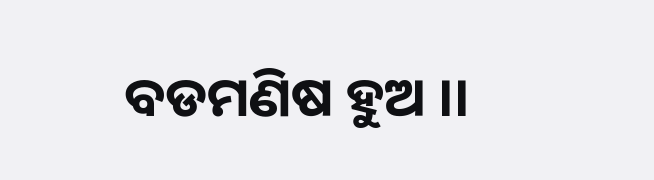ବଡମଣିଷ ହୁଅ ।।